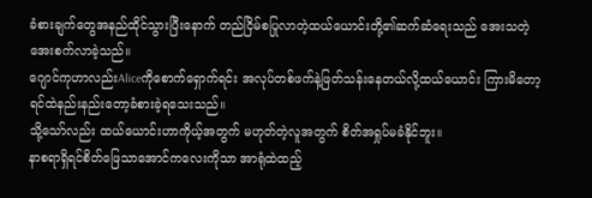ခံစားချက်တွေအနည်ထိုင်သွားပြီးနောက် တည်ငြိမ်စပြုလာတဲ့ထယ်ယောင်းတို့၏ဆက်ဆံရေးသည် အေးသတဲ့အေးစက်လာခဲ့သည်။
ဂျောင်ကုဟာလည်းAliceကိုစောက်ရှောက်ရင်း အလုပ်တစ်ဖက်နဲ့ဖြတ်သန်းနေတယ်လို့ထယ်ယောင်း ကြားမိတော့ ရင်ထဲနည်းနည်းတော့ခံစားခဲ့ရသေးသည်။
သို့သော်လည်း ထယ်ယောင်းဟာကိုယ့်အတွက် မဟုတ်တဲ့လူအတွက် စိတ်အရှုပ်မခံနိုင်ဘူး။
နာစရာရှိရင်စိတ်ဖြေသာအောင်ကလေးကိုသာ အာရုံထဲထည့်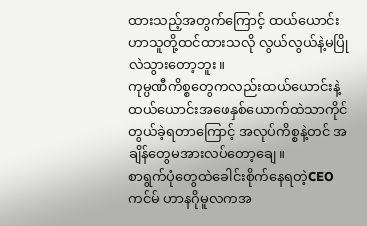ထားသည့်အတွက်ကြောင့် ထယ်ယောင်း ဟာသူတို့ထင်ထားသလို လွယ်လွယ်နဲ့မပြိုလဲသွားတော့ဘူး။
ကုမ္ပဏီကိစ္စတွေကလည်းထယ်ယောင်းနဲ့ ထယ်ယောင်းအဖေနှစ်ယောက်ထဲသာကိုင်တွယ်ခဲ့ရတာကြောင့် အလုပ်ကိစ္စနဲ့တင် အချိန်တွေမအားလပ်တော့ချေ။
စာရွက်ပုံတွေထဲခေါင်းစိုက်နေရတဲ့CEO ကင်မ် ဟာနဂိုမူလကအ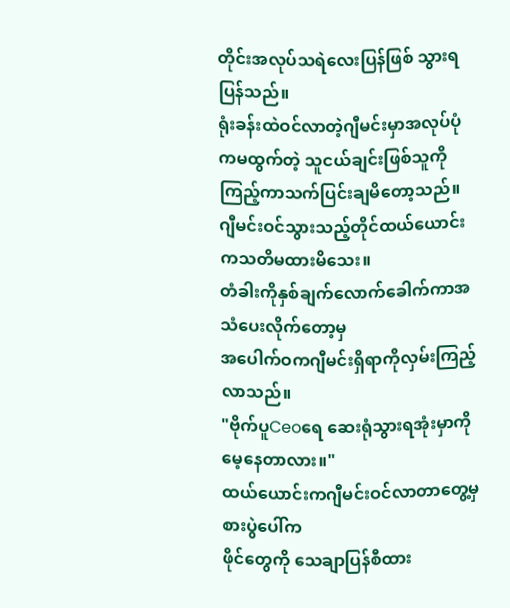တိုင်းအလုပ်သရဲလေးပြန်ဖြစ် သွားရပြန်သည်။
ရုံးခန်းထဲဝင်လာတဲ့ဂျီမင်းမှာအလုပ်ပုံကမထွက်တဲ့ သူငယ်ချင်းဖြစ်သူကိုကြည့်ကာသက်ပြင်းချမိတော့သည်။
ဂျီမင်းဝင်သွားသည့်တိုင်ထယ်ယောင်းကသတိမထားမိသေး။
တံခါးကိုနှစ်ချက်လောက်ခေါက်ကာအသံပေးလိုက်တော့မှ
အပေါက်ဝကဂျီမင်းရှိရာကိုလှမ်းကြည့်လာသည်။
"ဗိုက်ပူCeoရေ ဆေးရုံသွားရအုံးမှာကို
မေ့နေတာလား။"
ထယ်ယောင်းကဂျီမင်းဝင်လာတာတွေ့မှ စားပွဲပေါ်က
ဖိုင်တွေကို သေချာပြန်စီထား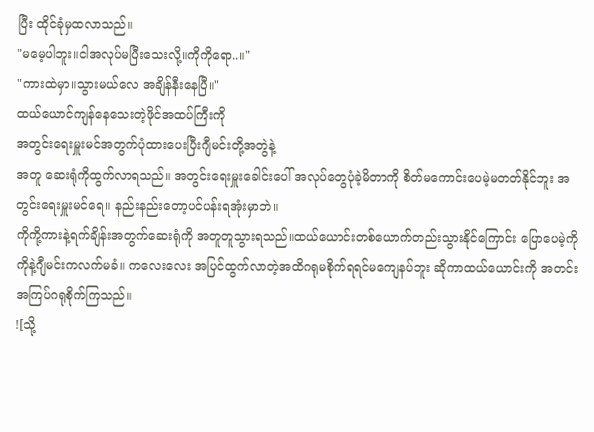ပြီး ထိုင်ခုံမှထလာသည်။
"မမေ့ပါဘူး။ငါအလုပ်မပြီးသေးလို့။ကိုကိုရော..။"
"ကားထဲမှာ။သွားမယ်လေ အချိန်နီးနေပြီ။"
ထယ်ယောင်ကျန်နေသေးတဲ့ဖိုင်အထပ်ကြီးကို
အတွင်းရေးမှူးမင်အတွက်ပုံထားပေးပြီးဂျီမင်းတို့အတွဲနဲ့
အတူ ဆေးရုံကိုထွက်လာရသည်။ အတွင်းရေးမှူးခေါင်းပေါ် အလုပ်တွေပုံခဲ့မိတာကို စိတ်မကောင်းပေမဲ့မတတ်နိုင်ဘူး အတွင်းရေးမှူးမင်ရေ။ နည်းနည်းတော့ပင်ပန်းရအုံးမှာဘဲ။
ကိုကို့ကားနဲ့ရက်ချိန်းအတွက်ဆေးရုံကို အတူတူသွားရသည်။ထယ်ယောင်းတစ်ယောက်တည်းသွားနိုင်ကြောင်း ပြောပေမဲ့ကိုကိုနဲ့ဂျီမင်းကလက်မခံ။ ကလေးလေး အပြင်ထွက်လာတဲ့အထိဂရုမစိုက်ရရင်မကျေနပ်ဘူး ဆိုကာထယ်ယောင်းကို အတင်းအကြပ်ဂရုစိုက်ကြသည်။
![သို့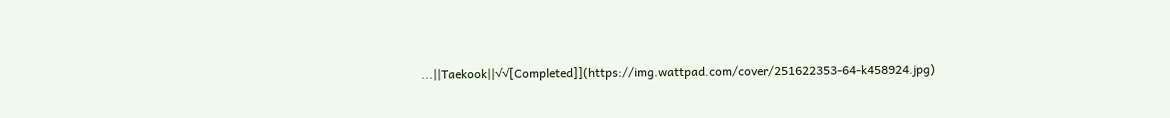...||Taekook||√√[Completed]](https://img.wattpad.com/cover/251622353-64-k458924.jpg)